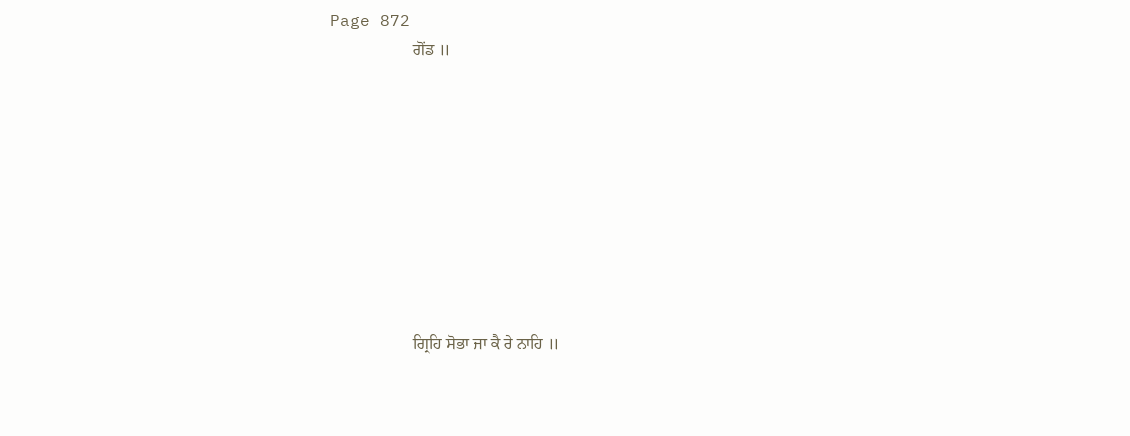Page 872
                    ਗੋਂਡ ॥









                    ਗ੍ਰਿਹਿ ਸੋਭਾ ਜਾ ਕੈ ਰੇ ਨਾਹਿ ॥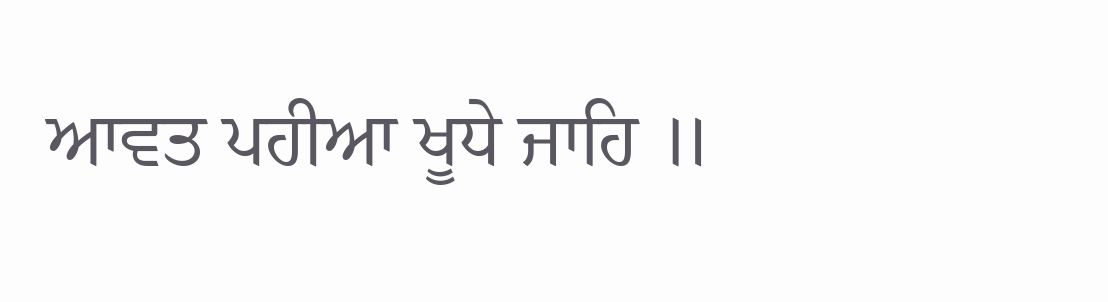ਆਵਤ ਪਹੀਆ ਖੂਧੇ ਜਾਹਿ ॥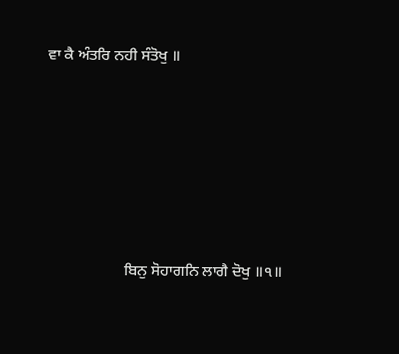ਵਾ ਕੈ ਅੰਤਰਿ ਨਹੀ ਸੰਤੋਖੁ ॥









                    ਬਿਨੁ ਸੋਹਾਗਨਿ ਲਾਗੈ ਦੋਖੁ ॥੧॥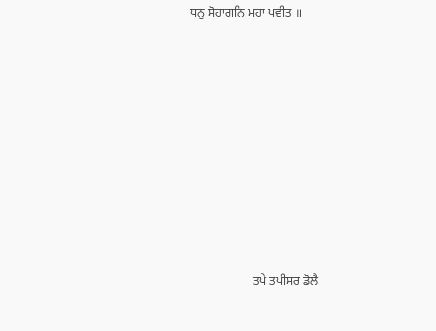ਧਨੁ ਸੋਹਾਗਨਿ ਮਹਾ ਪਵੀਤ ॥









                    ਤਪੇ ਤਪੀਸਰ ਡੋਲੈ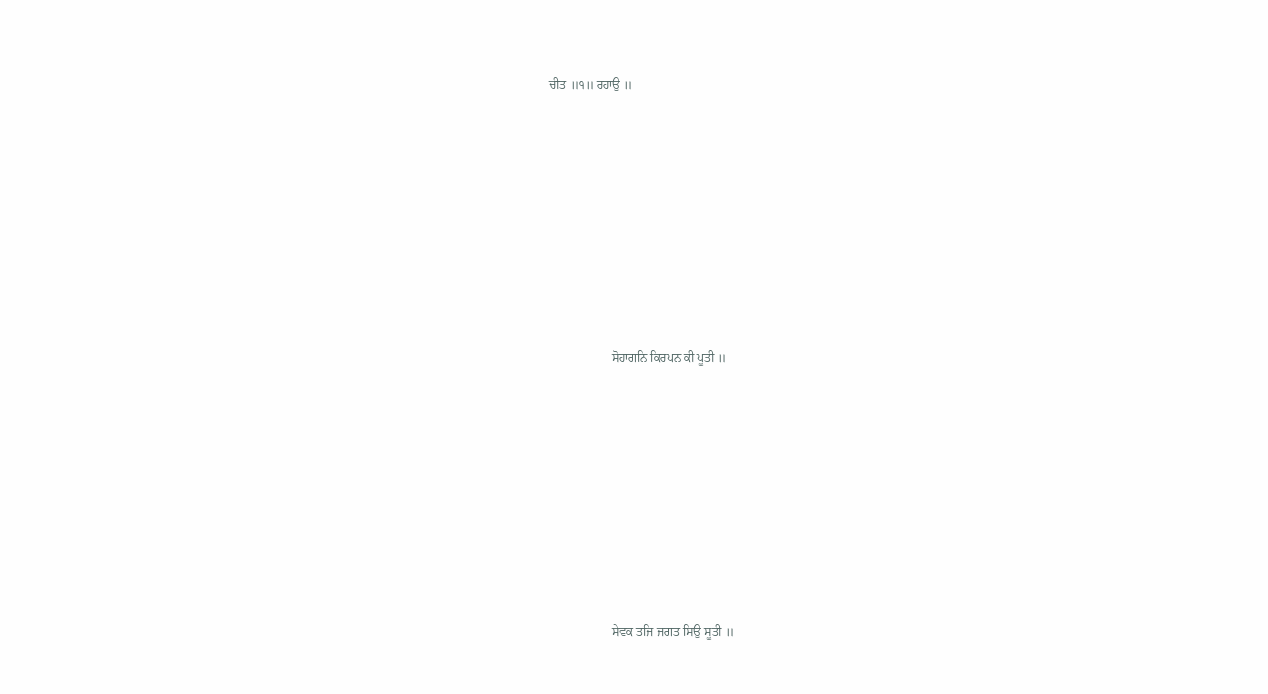ਚੀਤ ॥੧॥ ਰਹਾਉ ॥









                    ਸੋਹਾਗਨਿ ਕਿਰਪਨ ਕੀ ਪੂਤੀ ॥









                    ਸੇਵਕ ਤਜਿ ਜਗਤ ਸਿਉ ਸੂਤੀ ॥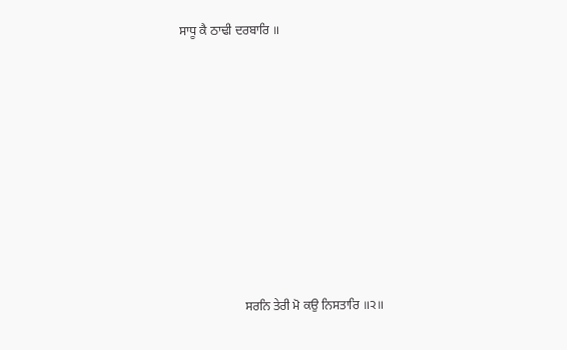ਸਾਧੂ ਕੈ ਠਾਢੀ ਦਰਬਾਰਿ ॥









                    ਸਰਨਿ ਤੇਰੀ ਮੋ ਕਉ ਨਿਸਤਾਰਿ ॥੨॥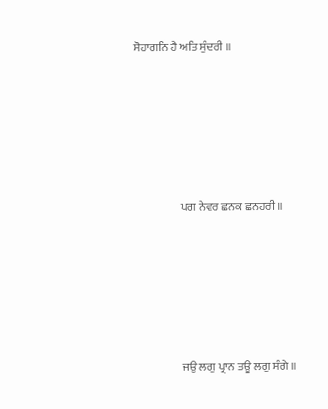ਸੋਹਾਗਨਿ ਹੈ ਅਤਿ ਸੁੰਦਰੀ ॥









                    ਪਗ ਨੇਵਰ ਛਨਕ ਛਨਹਰੀ ॥









                    ਜਉ ਲਗੁ ਪ੍ਰਾਨ ਤਊ ਲਗੁ ਸੰਗੇ ॥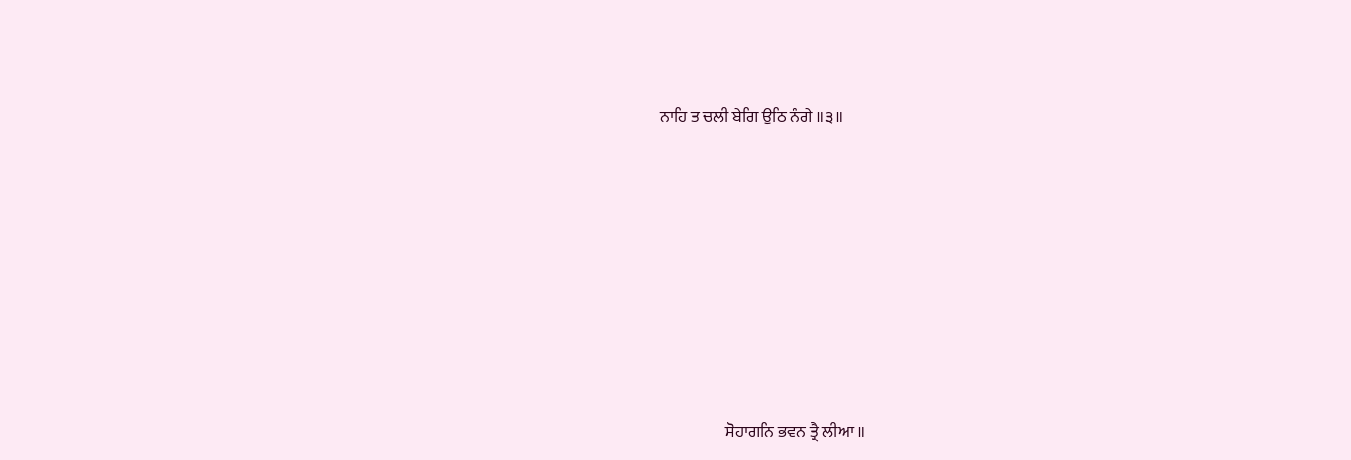ਨਾਹਿ ਤ ਚਲੀ ਬੇਗਿ ਉਠਿ ਨੰਗੇ ॥੩॥









                    ਸੋਹਾਗਨਿ ਭਵਨ ਤ੍ਰੈ ਲੀਆ ॥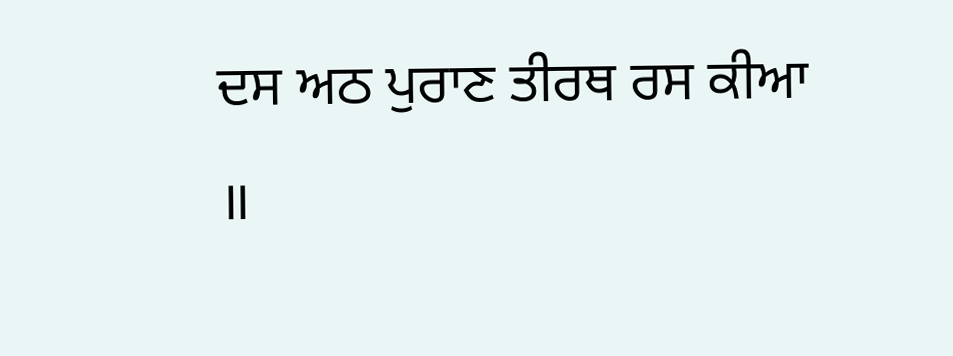ਦਸ ਅਠ ਪੁਰਾਣ ਤੀਰਥ ਰਸ ਕੀਆ ॥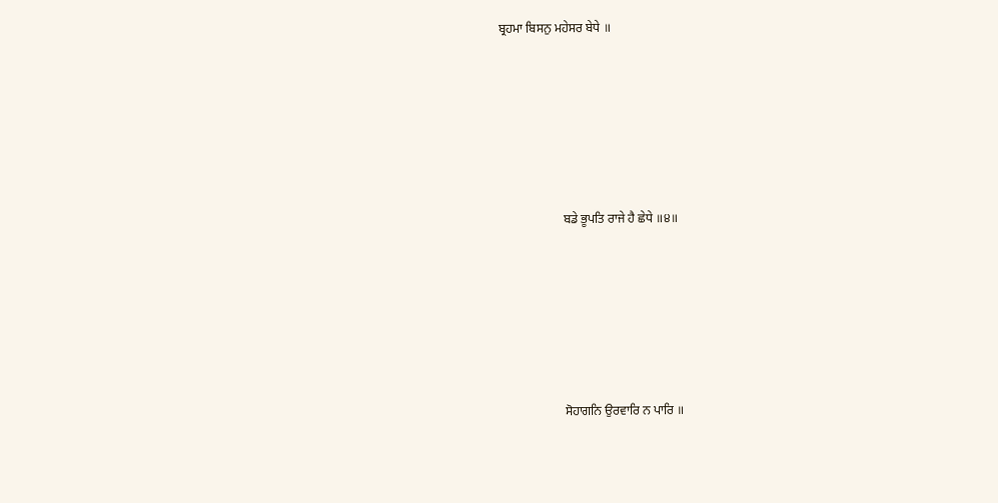ਬ੍ਰਹਮਾ ਬਿਸਨੁ ਮਹੇਸਰ ਬੇਧੇ ॥









                    ਬਡੇ ਭੂਪਤਿ ਰਾਜੇ ਹੈ ਛੇਧੇ ॥੪॥









                    ਸੋਹਾਗਨਿ ਉਰਵਾਰਿ ਨ ਪਾਰਿ ॥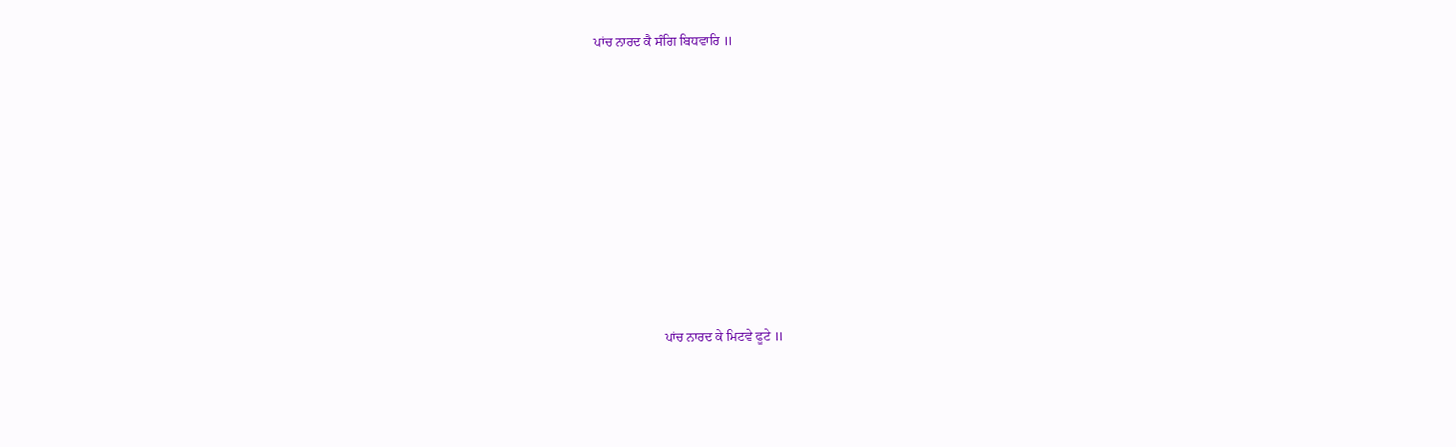ਪਾਂਚ ਨਾਰਦ ਕੈ ਸੰਗਿ ਬਿਧਵਾਰਿ ॥









                    ਪਾਂਚ ਨਾਰਦ ਕੇ ਮਿਟਵੇ ਫੂਟੇ ॥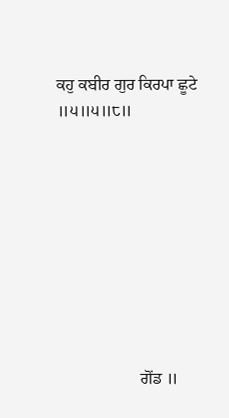ਕਹੁ ਕਬੀਰ ਗੁਰ ਕਿਰਪਾ ਛੂਟੇ ॥੫॥੫॥੮॥









                    ਗੋਂਡ ॥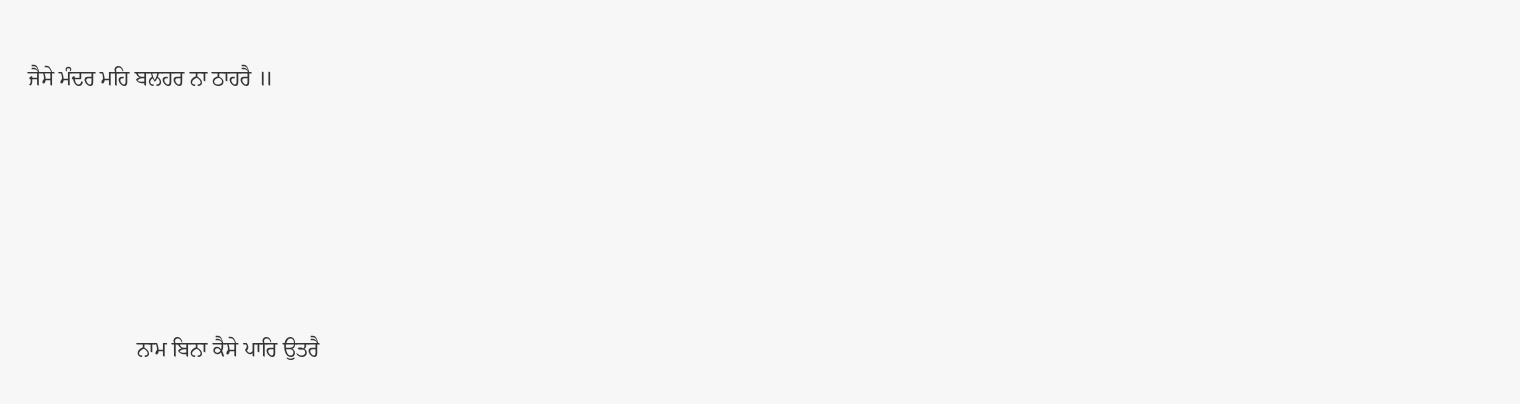ਜੈਸੇ ਮੰਦਰ ਮਹਿ ਬਲਹਰ ਨਾ ਠਾਹਰੈ ॥









                    ਨਾਮ ਬਿਨਾ ਕੈਸੇ ਪਾਰਿ ਉਤਰੈ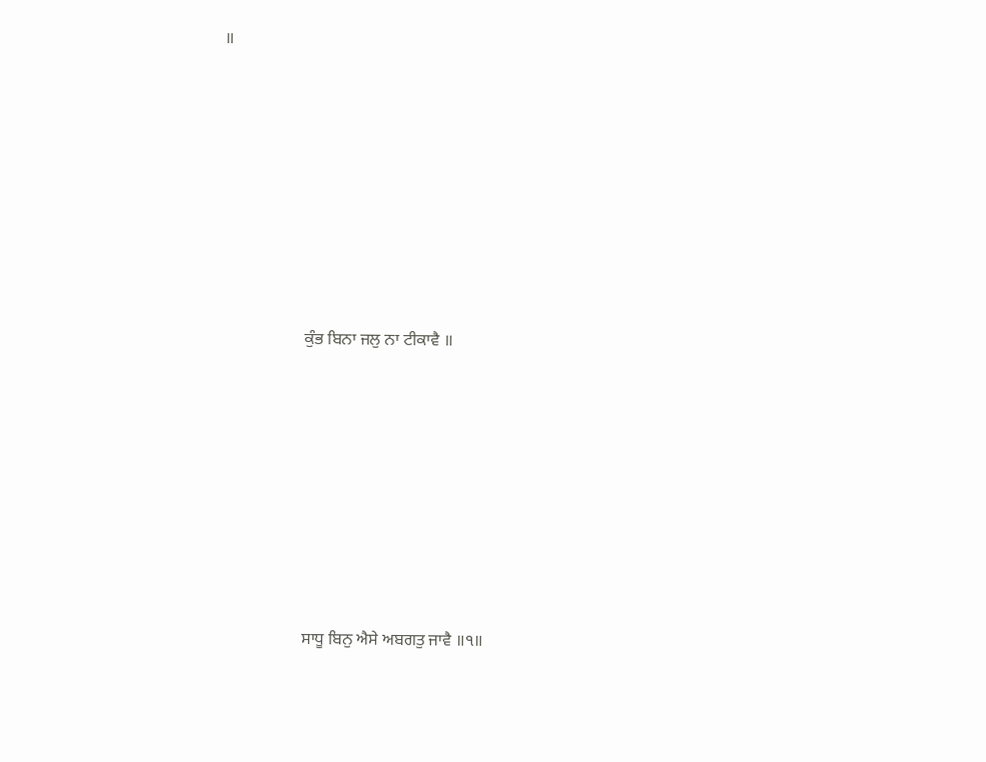॥









                    ਕੁੰਭ ਬਿਨਾ ਜਲੁ ਨਾ ਟੀਕਾਵੈ ॥









                    ਸਾਧੂ ਬਿਨੁ ਐਸੇ ਅਬਗਤੁ ਜਾਵੈ ॥੧॥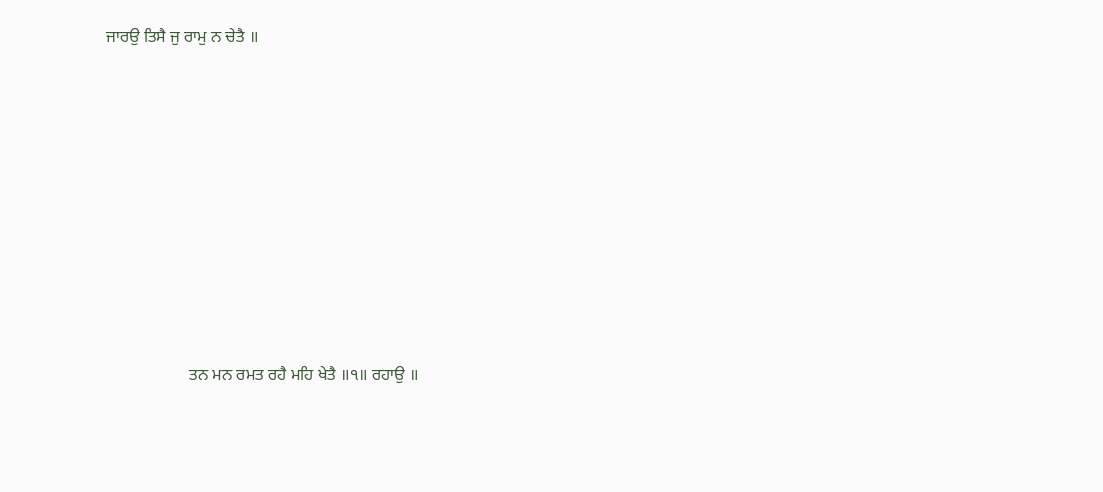ਜਾਰਉ ਤਿਸੈ ਜੁ ਰਾਮੁ ਨ ਚੇਤੈ ॥









                    ਤਨ ਮਨ ਰਮਤ ਰਹੈ ਮਹਿ ਖੇਤੈ ॥੧॥ ਰਹਾਉ ॥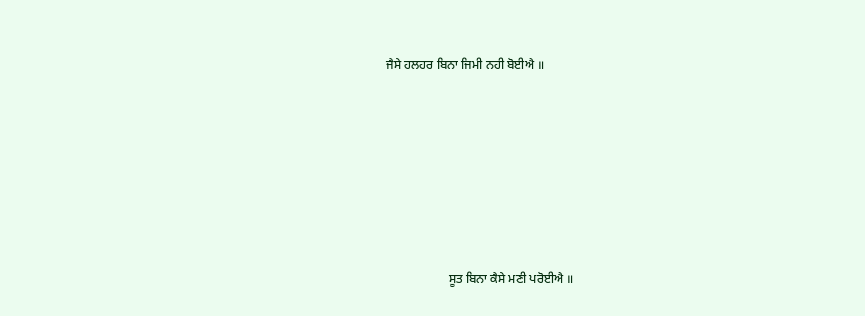ਜੈਸੇ ਹਲਹਰ ਬਿਨਾ ਜਿਮੀ ਨਹੀ ਬੋਈਐ ॥









                    ਸੂਤ ਬਿਨਾ ਕੈਸੇ ਮਣੀ ਪਰੋਈਐ ॥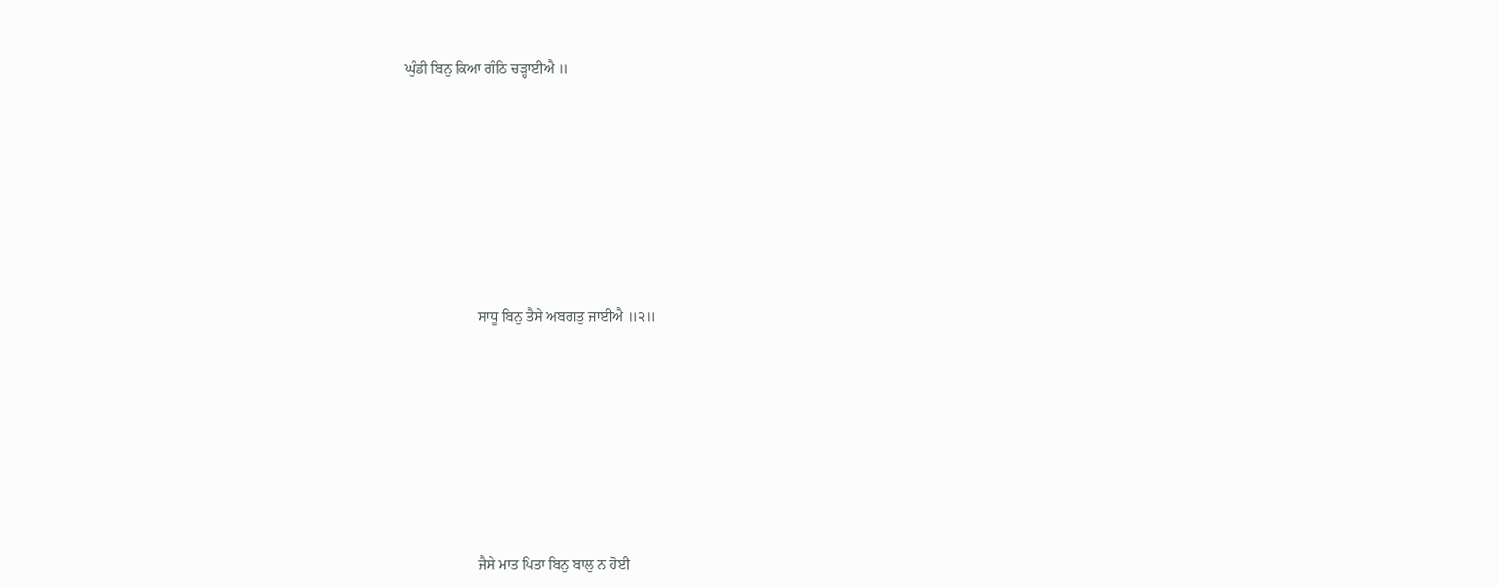ਘੁੰਡੀ ਬਿਨੁ ਕਿਆ ਗੰਠਿ ਚੜ੍ਹਾਈਐ ॥









                    ਸਾਧੂ ਬਿਨੁ ਤੈਸੇ ਅਬਗਤੁ ਜਾਈਐ ॥੨॥









                    ਜੈਸੇ ਮਾਤ ਪਿਤਾ ਬਿਨੁ ਬਾਲੁ ਨ ਹੋਈ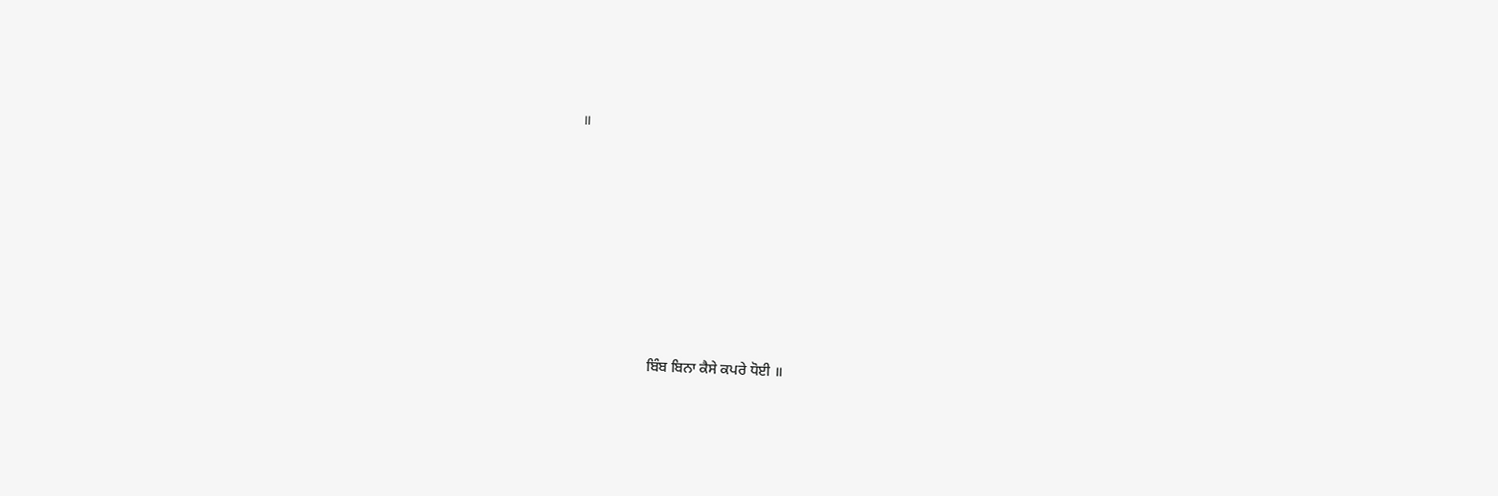॥









                    ਬਿੰਬ ਬਿਨਾ ਕੈਸੇ ਕਪਰੇ ਧੋਈ ॥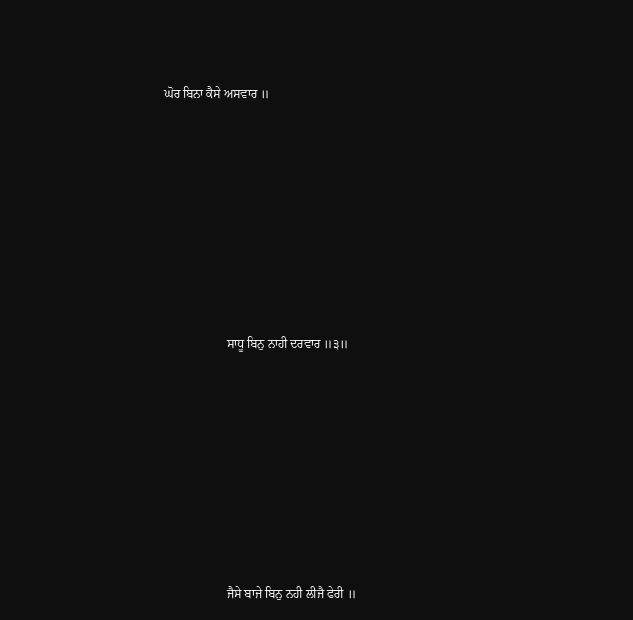ਘੋਰ ਬਿਨਾ ਕੈਸੇ ਅਸਵਾਰ ॥









                    ਸਾਧੂ ਬਿਨੁ ਨਾਹੀ ਦਰਵਾਰ ॥੩॥









                    ਜੈਸੇ ਬਾਜੇ ਬਿਨੁ ਨਹੀ ਲੀਜੈ ਫੇਰੀ ॥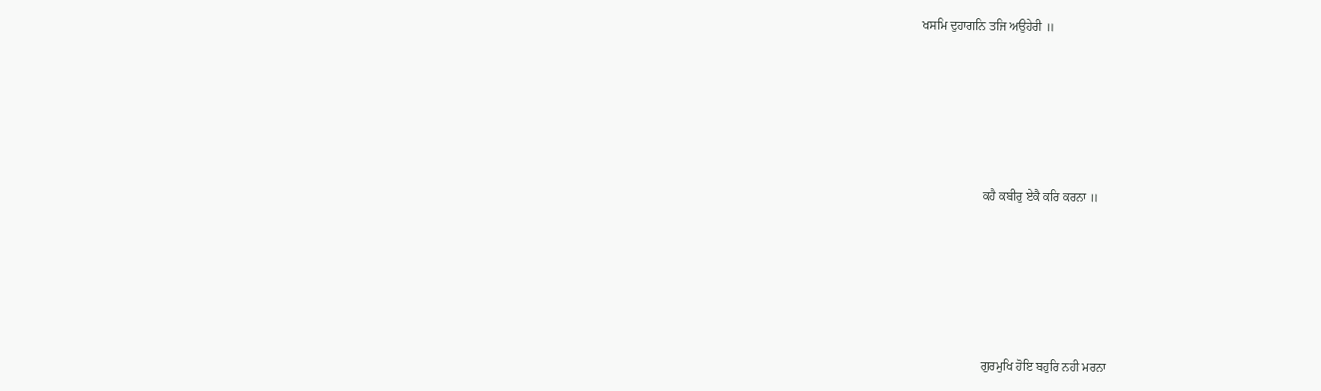ਖਸਮਿ ਦੁਹਾਗਨਿ ਤਜਿ ਅਉਹੇਰੀ ॥









                    ਕਹੈ ਕਬੀਰੁ ਏਕੈ ਕਰਿ ਕਰਨਾ ॥









                    ਗੁਰਮੁਖਿ ਹੋਇ ਬਹੁਰਿ ਨਹੀ ਮਰਨਾ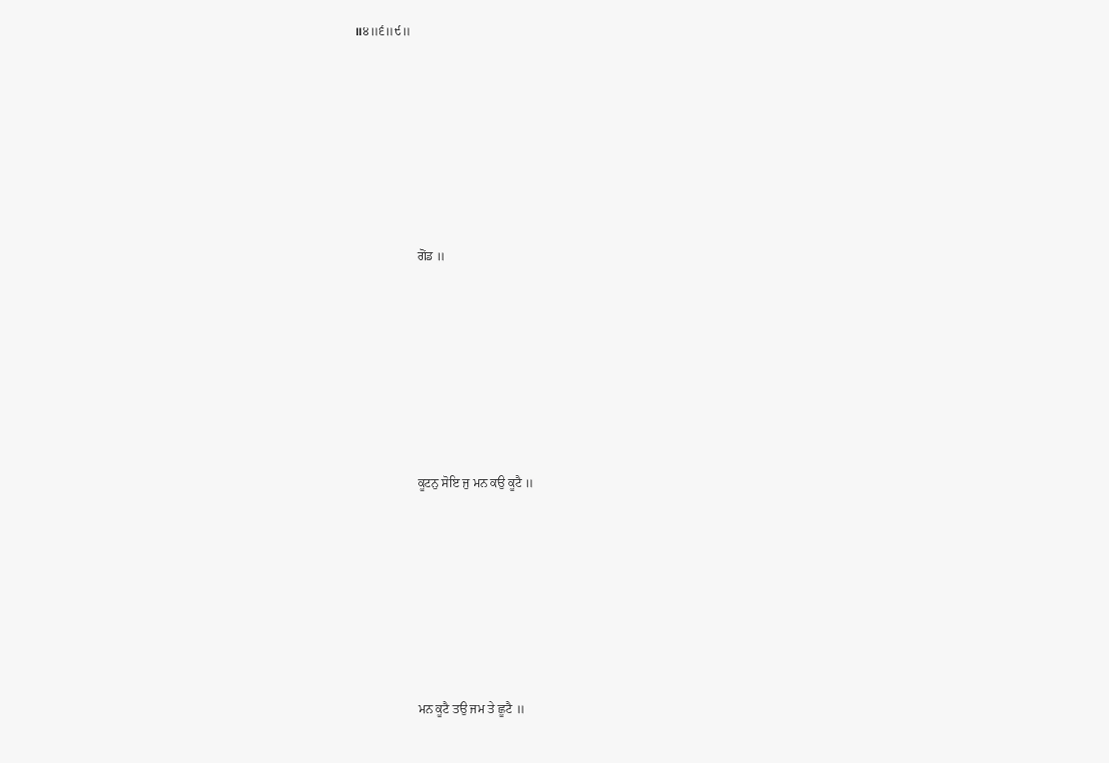॥੪॥੬॥੯॥









                    ਗੋਂਡ ॥









                    ਕੂਟਨੁ ਸੋਇ ਜੁ ਮਨ ਕਉ ਕੂਟੈ ॥









                    ਮਨ ਕੂਟੈ ਤਉ ਜਮ ਤੇ ਛੂਟੈ ॥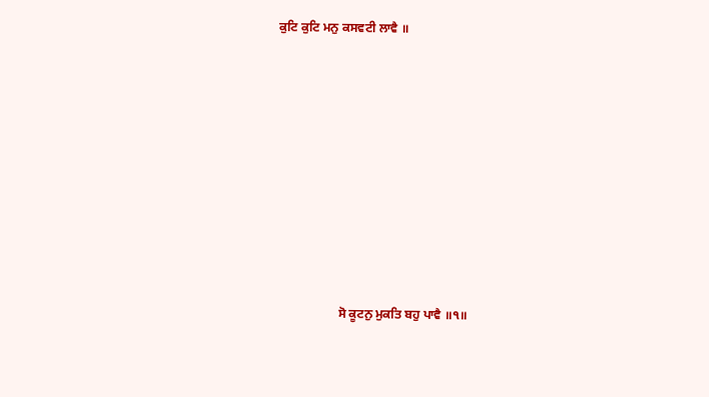ਕੁਟਿ ਕੁਟਿ ਮਨੁ ਕਸਵਟੀ ਲਾਵੈ ॥









                    ਸੋ ਕੂਟਨੁ ਮੁਕਤਿ ਬਹੁ ਪਾਵੈ ॥੧॥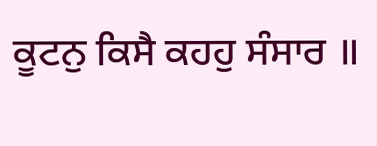ਕੂਟਨੁ ਕਿਸੈ ਕਹਹੁ ਸੰਸਾਰ ॥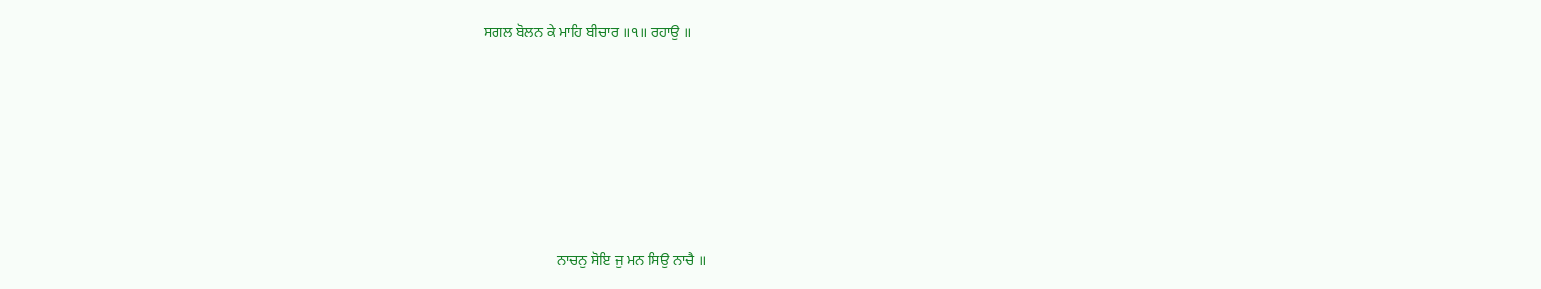ਸਗਲ ਬੋਲਨ ਕੇ ਮਾਹਿ ਬੀਚਾਰ ॥੧॥ ਰਹਾਉ ॥









                    ਨਾਚਨੁ ਸੋਇ ਜੁ ਮਨ ਸਿਉ ਨਾਚੈ ॥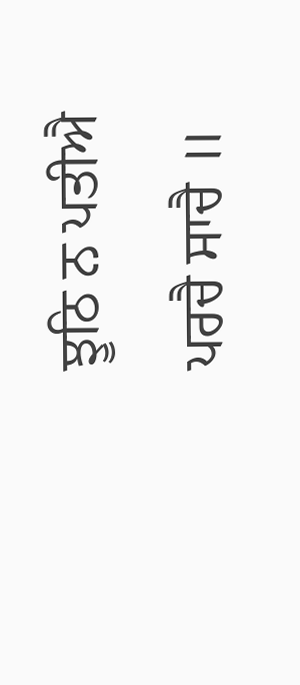ਝੂਠਿ ਨ ਪਤੀਐ ਪਰਚੈ ਸਾਚੈ ॥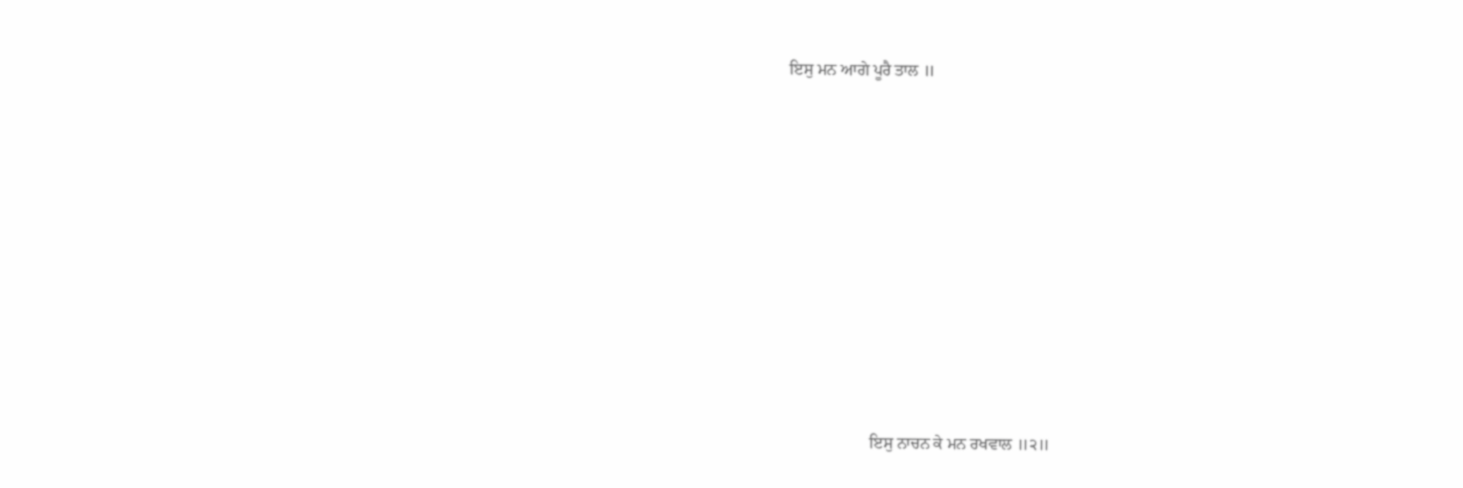ਇਸੁ ਮਨ ਆਗੇ ਪੂਰੈ ਤਾਲ ॥









                    ਇਸੁ ਨਾਚਨ ਕੇ ਮਨ ਰਖਵਾਲ ॥੨॥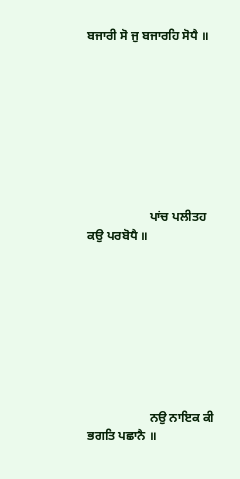ਬਜਾਰੀ ਸੋ ਜੁ ਬਜਾਰਹਿ ਸੋਧੈ ॥









                    ਪਾਂਚ ਪਲੀਤਹ ਕਉ ਪਰਬੋਧੈ ॥









                    ਨਉ ਨਾਇਕ ਕੀ ਭਗਤਿ ਪਛਾਨੈ ॥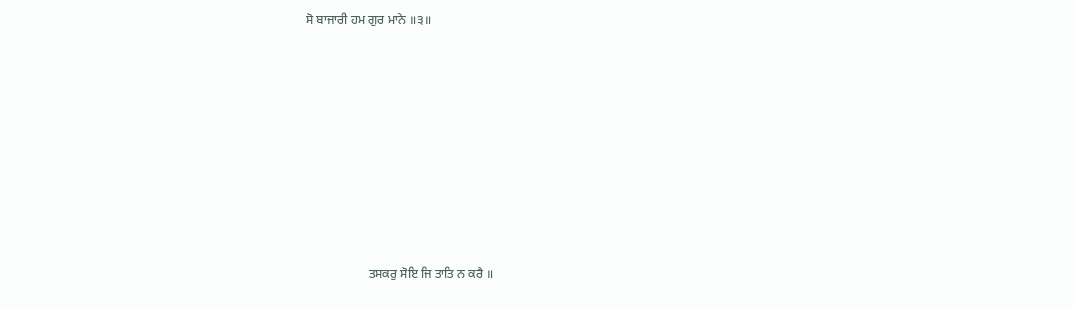ਸੋ ਬਾਜਾਰੀ ਹਮ ਗੁਰ ਮਾਨੇ ॥੩॥









                    ਤਸਕਰੁ ਸੋਇ ਜਿ ਤਾਤਿ ਨ ਕਰੈ ॥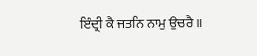ਇੰਦ੍ਰੀ ਕੈ ਜਤਨਿ ਨਾਮੁ ਉਚਰੈ ॥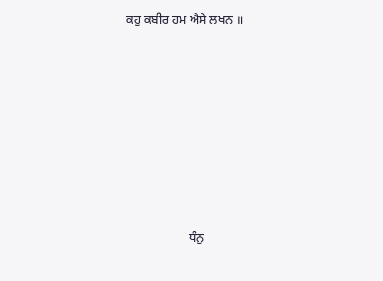ਕਹੁ ਕਬੀਰ ਹਮ ਐਸੇ ਲਖਨ ॥









                    ਧੰਨੁ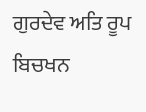ਗੁਰਦੇਵ ਅਤਿ ਰੂਪ ਬਿਚਖਨ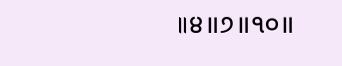॥੪॥੭॥੧੦॥